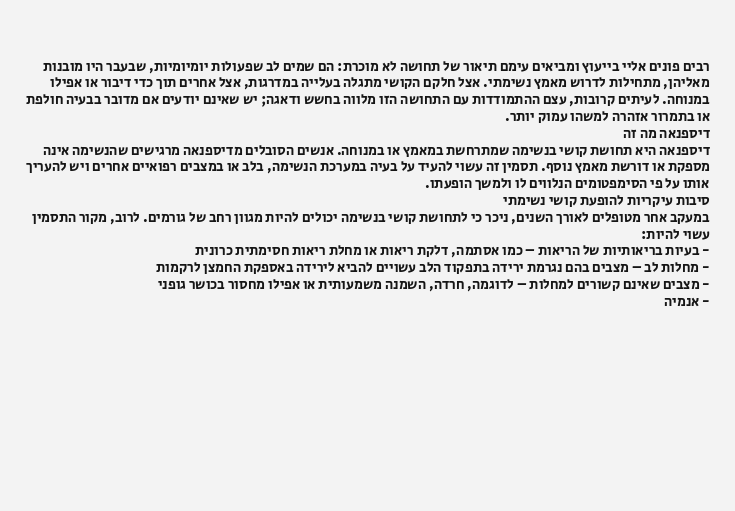רבים פונים אליי בייעוץ ומביאים עימם תיאור של תחושה לא מוכרת: הם שמים לב שפעולות יומיומיות, שבעבר היו מובנות מאליהן, מתחילות לדרוש מאמץ נשימתי. אצל חלקם הקושי מתגלה בעלייה במדרגות, אצל אחרים תוך כדי דיבור או אפילו במנוחה. לעיתים קרובות, עצם ההתמודדות עם התחושה הזו מלווה בחשש ודאגה; יש שאינם יודעים אם מדובר בבעיה חולפת או בתמרור אזהרה למשהו עמוק יותר.
דיספנאה מה זה
דיספנאה היא תחושת קושי בנשימה שמתרחשת במאמץ או במנוחה. אנשים הסובלים מדיספנאה מרגישים שהנשימה אינה מספקת או דורשת מאמץ נוסף. תסמין זה עשוי להעיד על בעיה במערכת הנשימה, בלב או במצבים רפואיים אחרים ויש להעריך אותו על פי הסימפטומים הנלווים לו ולמשך הופעתו.
סיבות עיקריות להופעת קושי נשימתי
במעקב אחר מטופלים לאורך השנים, ניכר כי לתחושת קושי בנשימה יכולים להיות מגוון רחב של גורמים. לרוב, מקור התסמין עשוי להיות:
- בעיות בריאותיות של הריאות – כמו אסתמה, דלקת ריאות או מחלת ריאות חסימתית כרונית
- מחלות לב – מצבים בהם נגרמת ירידה בתפקוד הלב עשויים להביא לירידה באספקת החמצן לרקמות
- מצבים שאינם קשורים למחלות – לדוגמה, חרדה, השמנה משמעותית או אפילו מחסור בכושר גופני
- אנמיה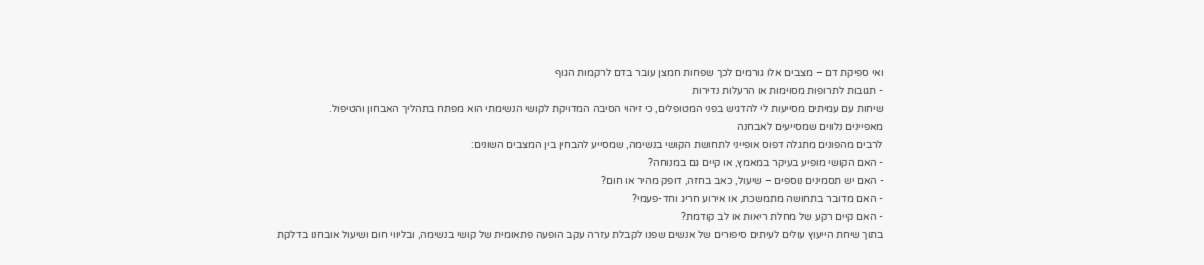ואי ספיקת דם – מצבים אלו גורמים לכך שפחות חמצן עובר בדם לרקמות הגוף
- תגובות לתרופות מסוימות או הרעלות נדירות
שיחות עם עמיתים מסייעות לי להדגיש בפני המטופלים, כי זיהוי הסיבה המדויקת לקושי הנשימתי הוא מפתח בתהליך האבחון והטיפול.
מאפיינים נלווים שמסייעים לאבחנה
לרבים מהפונים מתגלה דפוס אופייני לתחושת הקושי בנשימה, שמסייע להבחין בין המצבים השונים:
- האם הקושי מופיע בעיקר במאמץ, או קיים גם במנוחה?
- האם יש תסמינים נוספים – שיעול, כאב בחזה, דופק מהיר או חום?
- האם מדובר בתחושה מתמשכת, או אירוע חריג וחד-פעמי?
- האם קיים רקע של מחלת ריאות או לב קודמת?
בתוך שיחת הייעוץ עולים לעיתים סיפורים של אנשים שפנו לקבלת עזרה עקב הופעה פתאומית של קושי בנשימה, ובליווי חום ושיעול אובחנו בדלקת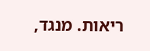ריאות. מנגד,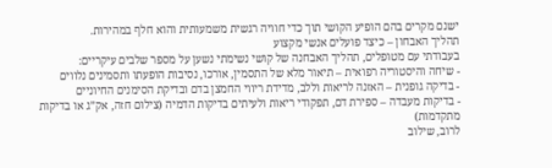ישנם מקרים בהם הופיע הקושי תוך כדי חוויה רגשית משמעותית והוא חלף במהירות.
תהליך האבחון – כיצד פועלים אנשי מקצוע
בעבודתי עם מטופלים, תהליך האבחנה של קושי נשימתי נשען על מספר שלבים עיקריים:
- שיחה והיסטוריה רפואית – תיאור מלא של התסמין, אורכו, נסיבות הופעתו ותסמינים נלווים
- בדיקה גופנית – האזנה לריאות וללב, מדידת ריווי החמצן בדם ובדיקת הסימנים החיוניים
- בדיקות מעבדה – ספירת דם, תפקודי ריאות ולעיתים בדיקות הדמיה (צילום חזה, אק”ג או בדיקות מתקדמות)
לרוב, שילוב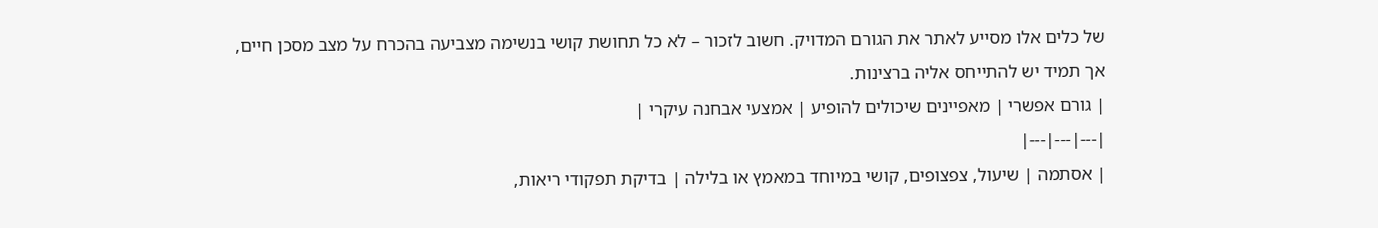של כלים אלו מסייע לאתר את הגורם המדויק. חשוב לזכור – לא כל תחושת קושי בנשימה מצביעה בהכרח על מצב מסכן חיים, אך תמיד יש להתייחס אליה ברצינות.
| גורם אפשרי | מאפיינים שיכולים להופיע | אמצעי אבחנה עיקרי |
|---|---|---|
| אסתמה | שיעול, צפצופים, קושי במיוחד במאמץ או בלילה | בדיקת תפקודי ריאות,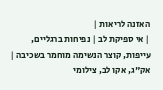האזנה לריאות |
| אי ספיקת לב | נפיחות ברגליים, עייפות, קוצר הנשימה מוחמר בשכיבה | אק"ג, אקו לב, צילומי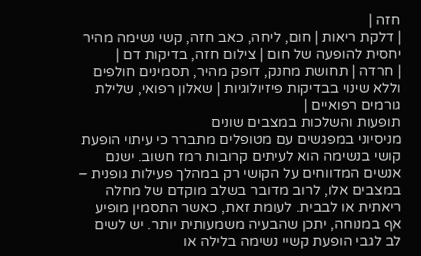חזה |
| דלקת ריאות | חום, ליחה, כאב חזה, קשי נשימה מהיר יחסית להופעה של חום | צילום חזה, בדיקות דם |
| חרדה | תחושת מחנק, דופק מהיר, תסמינים חולפים וללא שינוי בבדיקות פיזיולוגיות | שאלון רפואי, שלילת גורמים רפואיים |
תופעות והשלכות במצבים שונים
מניסיוני במפגשים עם מטופלים מתברר כי עיתוי הופעת קושי בנשימה הוא לעיתים קרובות רמז חשוב. ישנם אנשים המדווחים על הקושי רק במהלך פעילות גופנית – במצבים אלו, לרוב מדובר בשלב מוקדם של מחלה ריאתית או לבבית. לעומת זאת, כאשר התסמין מופיע אף במנוחה, יתכן שהבעיה משמעותית יותר. יש לשים לב לגבי הופעת קשיי נשימה בלילה או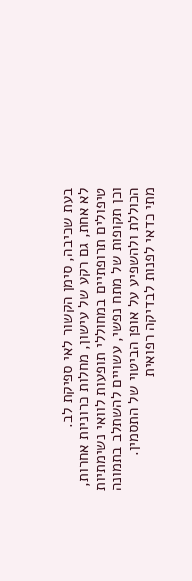בעת שכיבה, סימן הקשור לאי ספיקת לב.
לא אחת, גם רקע של עישון, מחלות כרוניות אחרות, טיפולים תרופתיים במחוללי תופעות לוואי נשימתיות וכן תקופות של מתח נפשי, עשויים להשתלב בתמונה הכוללת ולהשפיע על אופן הביטוי של התסמין.
מתי כדאי לפנות לבדיקה רפואית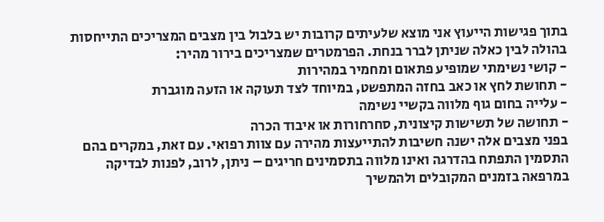בתוך פגישות הייעוץ אני מוצא שלעיתים קרובות יש בלבול בין מצבים המצריכים התייחסות בהולה לבין כאלה שניתן לברר בנחת. הפרמטרים שמצריכים בירור מהיר:
- קושי נשימתי שמופיע פתאום ומחמיר במהירות
- תחושת לחץ או כאב בחזה המתפשט, במיוחד לצד תעוקה או הזעה מוגברת
- עלייה בחום גוף מלווה בקשיי נשימה
- תחושה של תשישות קיצונית, סחרחורות או איבוד הכרה
בפני מצבים אלה ישנה חשיבות להתייעצות מהירה עם צוות רפואי. עם זאת, במקרים בהם התסמין התפתח בהדרגה ואינו מלווה בתסמינים חריגים – ניתן, לרוב, לפנות לבדיקה במרפאה בזמנים המקובלים ולהמשיך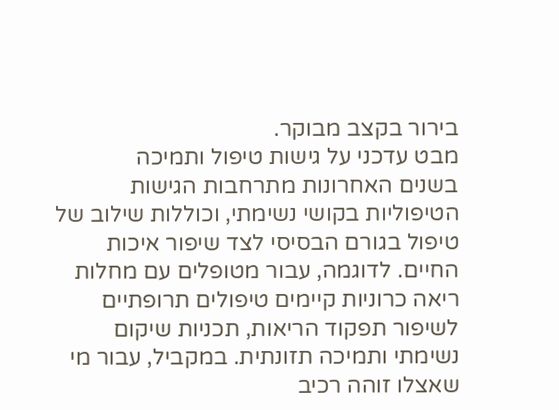בירור בקצב מבוקר.
מבט עדכני על גישות טיפול ותמיכה
בשנים האחרונות מתרחבות הגישות הטיפוליות בקושי נשימתי, וכוללות שילוב של טיפול בגורם הבסיסי לצד שיפור איכות החיים. לדוגמה, עבור מטופלים עם מחלות ריאה כרוניות קיימים טיפולים תרופתיים לשיפור תפקוד הריאות, תכניות שיקום נשימתי ותמיכה תזונתית. במקביל, עבור מי שאצלו זוהה רכיב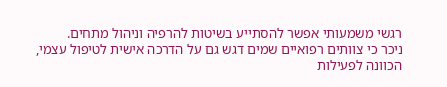רגשי משמעותי אפשר להסתייע בשיטות להרפיה וניהול מתחים.
ניכר כי צוותים רפואיים שמים דגש גם על הדרכה אישית לטיפול עצמי, הכוונה לפעילות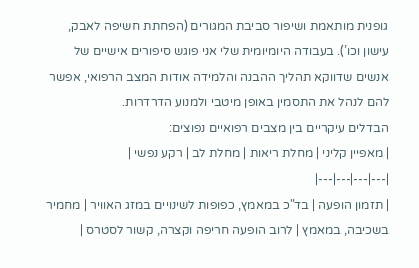גופנית מותאמת ושיפור סביבת המגורים (הפחתת חשיפה לאבק, עישון וכו’). בעבודה היומיומית שלי אני פוגש סיפורים אישיים של אנשים שדווקא תהליך ההבנה והלמידה אודות המצב הרפואי, אפשר להם לנהל את התסמין באופן מיטבי ולמנוע הדרדרות.
הבדלים עיקריים בין מצבים רפואיים נפוצים:
| מאפיין קליני | מחלת ריאות | מחלת לב | רקע נפשי |
|---|---|---|---|
| תזמון הופעה | בד"כ במאמץ, כפופות לשינויים במזג האוויר | מחמיר בשכיבה, במאמץ | לרוב הופעה חריפה וקצרה, קשור לסטרס |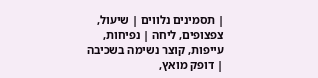| תסמינים נלווים | שיעול, צפצופים, ליחה | נפיחות, עייפות, קוצר נשימה בשכיבה | דופק מואץ,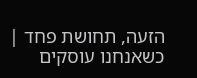הזעה, תחושת פחד |
כשאנחנו עוסקים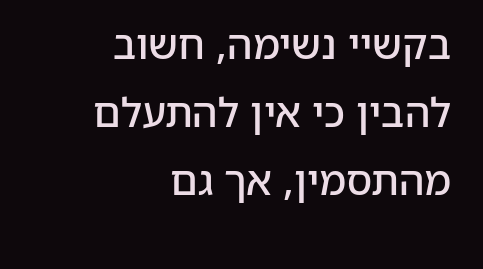בקשיי נשימה, חשוב להבין כי אין להתעלם מהתסמין, אך גם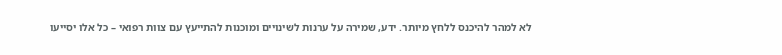לא למהר להיכנס ללחץ מיותר. ידע, שמירה על ערנות לשינויים ומוכנות להתייעץ עם צוות רפואי – כל אלו יסייעו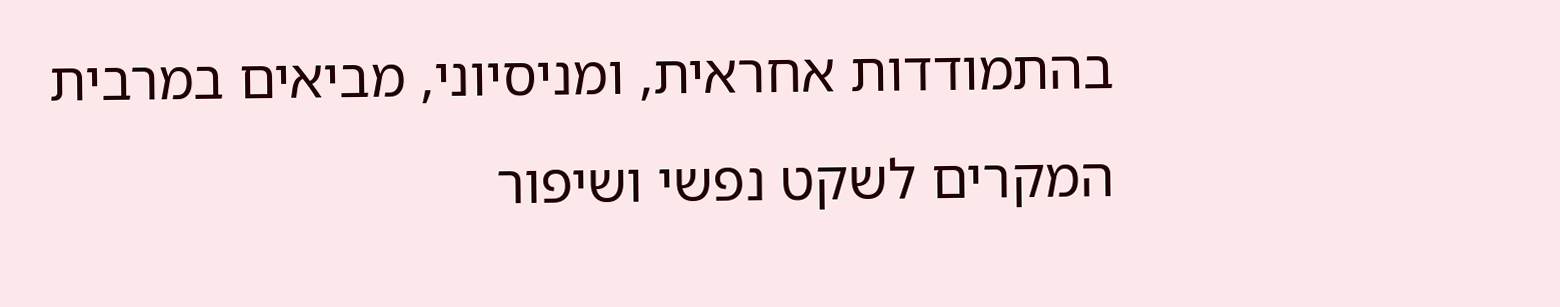בהתמודדות אחראית, ומניסיוני, מביאים במרבית המקרים לשקט נפשי ושיפור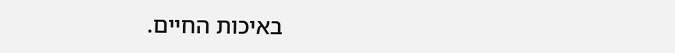באיכות החיים.